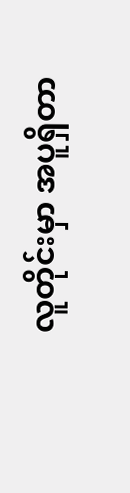လူတိုင်းမှာ အပူရှိတာ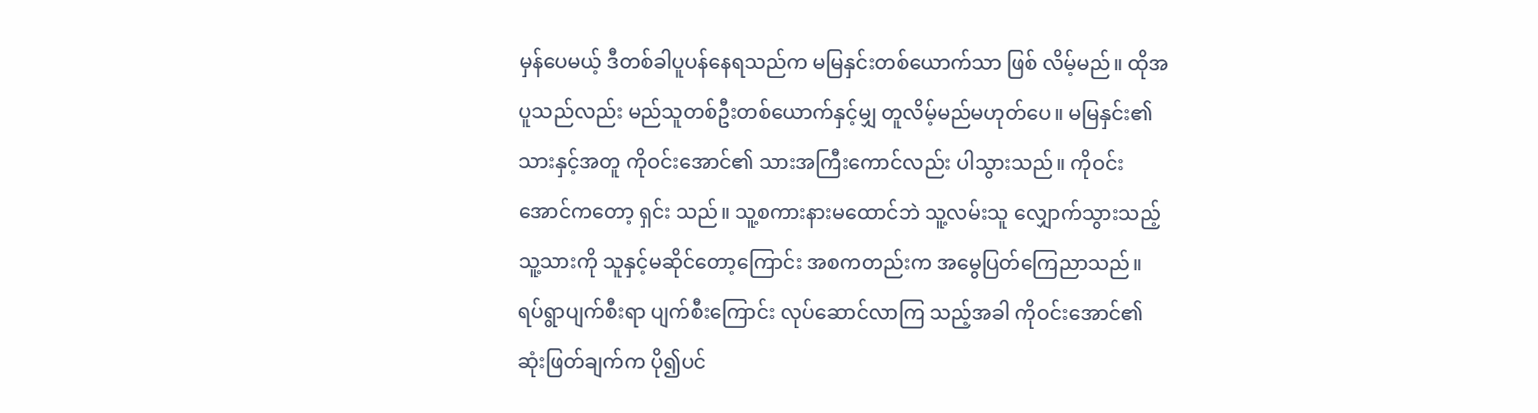မှန်ပေမယ့် ဒီတစ်ခါပူပန်နေရသည်က မမြနှင်းတစ်ယောက်သာ ဖြစ် လိမ့်မည်။ ထိုအပူသည်လည်း မည်သူတစ်ဦးတစ်ယောက်နှင့်မျှ တူလိမ့်မည်မဟုတ်ပေ။ မမြနှင်း၏ သားနှင့်အတူ ကိုဝင်းအောင်၏ သားအကြီးကောင်လည်း ပါသွားသည်။ ကိုဝင်းအောင်ကတော့ ရှင်း သည်။ သူ့စကားနားမထောင်ဘဲ သူ့လမ်းသူ လျှောက်သွားသည့် သူ့သားကို သူနှင့်မဆိုင်တော့ကြောင်း အစကတည်းက အမွေပြတ်ကြေညာသည်။ ရပ်ရွာပျက်စီးရာ ပျက်စီးကြောင်း လုပ်ဆောင်လာကြ သည့်အခါ ကိုဝင်းအောင်၏ ဆုံးဖြတ်ချက်က ပို၍ပင်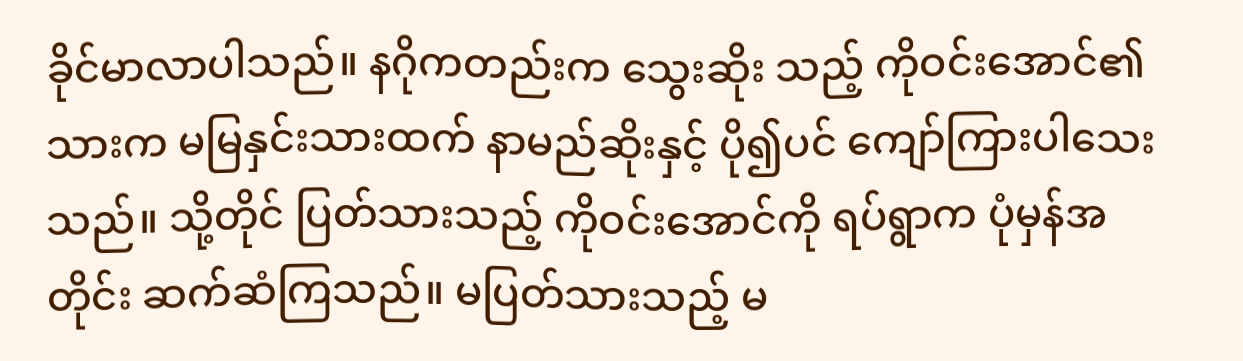ခိုင်မာလာပါသည်။ နဂိုကတည်းက သွေးဆိုး သည့် ကိုဝင်းအောင်၏သားက မမြနှင်းသားထက် နာမည်ဆိုးနှင့် ပို၍ပင် ကျော်ကြားပါသေးသည်။ သို့တိုင် ပြတ်သားသည့် ကိုဝင်းအောင်ကို ရပ်ရွာက ပုံမှန်အတိုင်း ဆက်ဆံကြသည်။ မပြတ်သားသည့် မ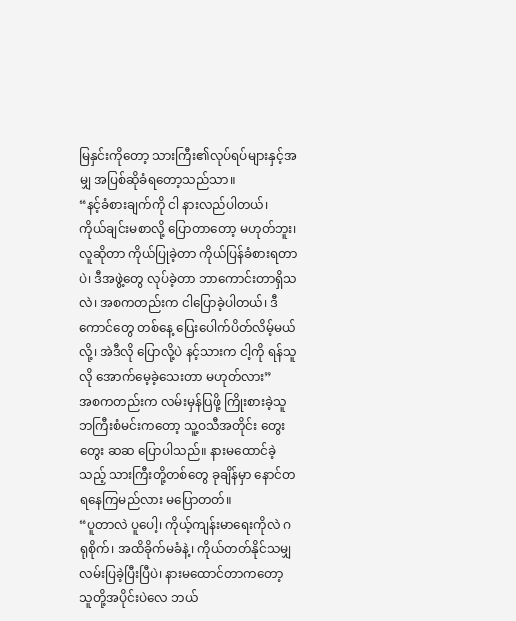မြနှင်းကိုတော့ သားကြီး၏လုပ်ရပ်များနှင့်အမျှ အပြစ်ဆိုခံရတော့သည်သာ။
“နင့်ခံစားချက်ကို ငါ နားလည်ပါတယ်၊ ကိုယ်ချင်းမစာလို့ ပြောတာတော့ မဟုတ်ဘူး၊ လူဆိုတာ ကိုယ်ပြုခဲ့တာ ကိုယ်ပြန်ခံစားရတာပဲ၊ ဒီအဖွဲ့တွေ လုပ်ခဲ့တာ ဘာကောင်းတာရှိသလဲ၊ အစကတည်းက ငါပြောခဲ့ပါတယ်၊ ဒီကောင်တွေ တစ်နေ့ ပြေးပေါက်ပိတ်လိမ့်မယ်လို့၊ အဲဒီလို ပြောလို့ပဲ နင့်သားက ငါ့ကို ရန်သူလို အောက်မေ့ခဲ့သေးတာ မဟုတ်လား”
အစကတည်းက လမ်းမှန်ပြဖို့ ကြိုးစားခဲ့သူ ဘကြီးစံမင်းကတော့ သူ့ဝသီအတိုင်း တွေးတွေး ဆဆ ပြောပါသည်။ နားမထောင်ခဲ့သည့် သားကြီးတို့တစ်တွေ ခုချိန်မှာ နောင်တရနေကြမည်လား မပြောတတ်။
“ပူတာလဲ ပူပေါ့၊ ကိုယ့်ကျန်းမာရေးကိုလဲ ဂရုစိုက်၊ အထိခိုက်မခံနဲ့၊ ကိုယ်တတ်နိုင်သမျှ လမ်းပြခဲ့ပြီးပြီပဲ၊ နားမထောင်တာကတော့ သူတို့အပိုင်းပဲလေ ဘယ်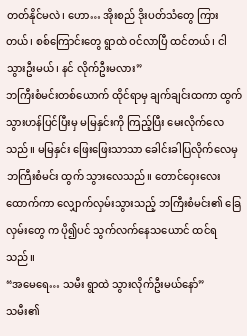တတ်နိုင်မလဲ၊ ဟော… အိုးစည် ဒိုးပတ်သံတွေ ကြားတယ်၊ စစ်ကြောင်းတွေ ရွာထဲ ဝင်လာပြီ ထင်တယ်၊ ငါ သွားဦးမယ်၊ နင် လိုက်ဦးမလား”
ဘကြီးစံမင်းတစ်ယောက် ထိုင်ရာမှ ချက်ချင်းထကာ ထွက်သွားဟန်ပြင်ပြီးမှ မမြနှင်းကို ကြည့်ပြီး မေးလိုက်လေသည်။ မမြနှင်း ဖြေးဖြေးသာသာ ခေါင်းခါပြလိုက်လေမှ ဘကြီးစံမင်း ထွက် သွားလေသည်။ တောင်ဝှေးလေး ထောက်ကာ လျှောက်လှမ်းသွားသည့် ဘကြီးစံမင်း၏ ခြေလှမ်းတွေ က ပို၍ပင် သွက်လက်နေသယောင် ထင်ရသည်။
“အမေရေ… သမီး ရွာထဲ သွားလိုက်ဦးမယ်နော်”
သမီး၏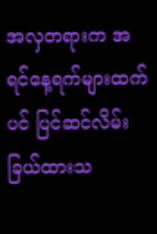အလှတရားက အရင်နေ့ရက်များထက်ပင် ပြင်ဆင်လိမ်းခြယ်ထားသ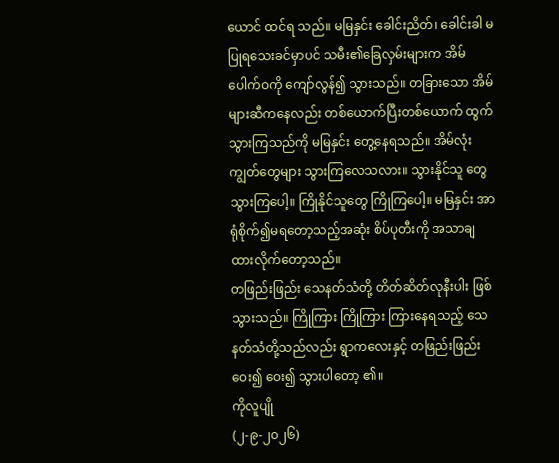ယောင် ထင်ရ သည်။ မမြနှင်း ခေါင်းညိတ်၊ ခေါင်းခါ မပြုရသေးခင်မှာပင် သမီး၏ခြေလှမ်းများက အိမ်ပေါက်ဝကို ကျော်လွန်၍ သွားသည်။ တခြားသော အိမ်များဆီကနေလည်း တစ်ယောက်ပြီးတစ်ယောက် ထွက် သွားကြသည်ကို မမြနှင်း တွေ့နေရသည်။ အိမ်လုံးကျွတ်တွေများ သွားကြလေသလား။ သွားနိုင်သူ တွေ သွားကြပေါ့။ ကြိုနိုင်သူတွေ ကြိုကြပေါ့။ မမြနှင်း အာရုံစိုက်၍မရတော့သည့်အဆုံး စိပ်ပုတီးကို အသာချထားလိုက်တော့သည်။
တဖြည်းဖြည်း သေနတ်သံတို့ တိတ်ဆိတ်လုနီးပါး ဖြစ်သွားသည်။ ကြိုကြား ကြိုကြား ကြားနေရသည့် သေနတ်သံတို့သည်လည်း ရွာကလေးနှင့် တဖြည်းဖြည်း ဝေး၍ ဝေး၍ သွားပါတော့ ၏။
ကိုလူပျို
(၂-၉-၂၀၂၆)